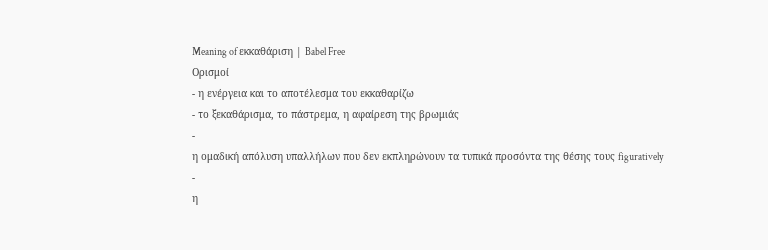Meaning of εκκαθάριση | Babel Free
Ορισμοί
- η ενέργεια και το αποτέλεσμα του εκκαθαρίζω
- το ξεκαθάρισμα, το πάστρεμα, η αφαίρεση της βρωμιάς
-
η ομαδική απόλυση υπαλλήλων που δεν εκπληρώνουν τα τυπικά προσόντα της θέσης τους figuratively
-
η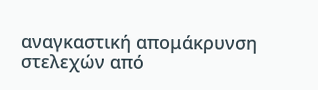αναγκαστική απομάκρυνση στελεχών από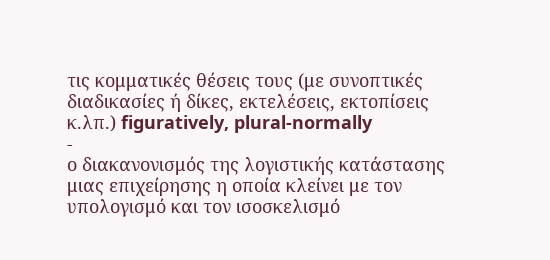τις κομματικές θέσεις τους (με συνοπτικές διαδικασίες ή δίκες, εκτελέσεις, εκτοπίσεις κ.λπ.) figuratively, plural-normally
-
ο διακανονισμός της λογιστικής κατάστασης μιας επιχείρησης η οποία κλείνει με τον υπολογισμό και τον ισοσκελισμό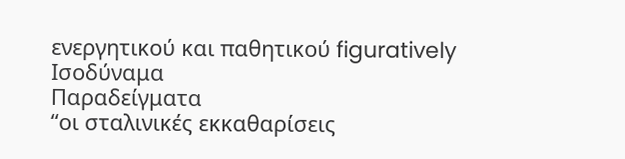ενεργητικού και παθητικού figuratively
Ισοδύναμα
Παραδείγματα
“οι σταλινικές εκκαθαρίσεις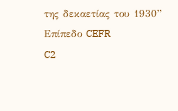της δεκαετίας του 1930”
Επίπεδο CEFR
C2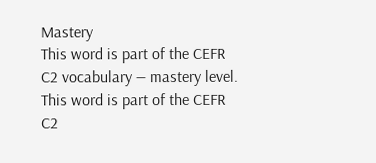Mastery
This word is part of the CEFR C2 vocabulary — mastery level.
This word is part of the CEFR C2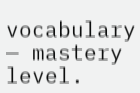vocabulary — mastery level.